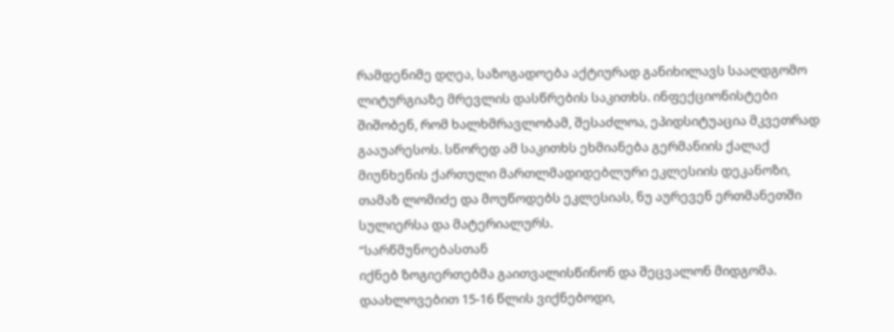რამდენიმე დღეა, საზოგადოება აქტიურად განიხილავს სააღდგომო ლიტურგიაზე მრევლის დასწრების საკითხს. ინფექციონისტები შიშობენ, რომ ხალხმრავლობამ, შესაძლოა, ეპიდსიტუაცია მკვეთრად გააუარესოს. სწორედ ამ საკითხს ეხმიანება გერმანიის ქალაქ მიუნხენის ქართული მართლმადიდებლური ეკლესიის დეკანოზი, თამაზ ლომიძე და მოუწოდებს ეკლესიას, ნუ აურევენ ერთმანეთში სულიერსა და მატერიალურს.
“სარწმუნოებასთან
იქნებ ზოგიერთებმა გაითვალისწინონ და შეცვალონ მიდგომა.
დაახლოვებით 15-16 წლის ვიქნებოდი,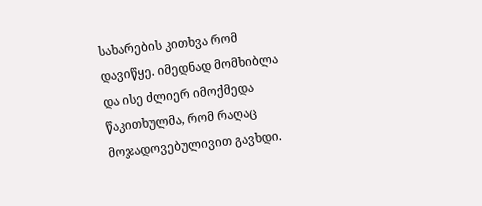სახარების კითხვა რომ დავიწყე. იმედნად მომხიბლა და ისე ძლიერ იმოქმედა წაკითხულმა, რომ რაღაც მოჯადოვებულივით გავხდი.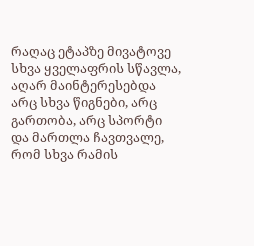რაღაც ეტაპზე მივატოვე სხვა ყველაფრის სწავლა, აღარ მაინტერესებდა არც სხვა წიგნები, არც გართობა, არც სპორტი და მართლა ჩავთვალე, რომ სხვა რამის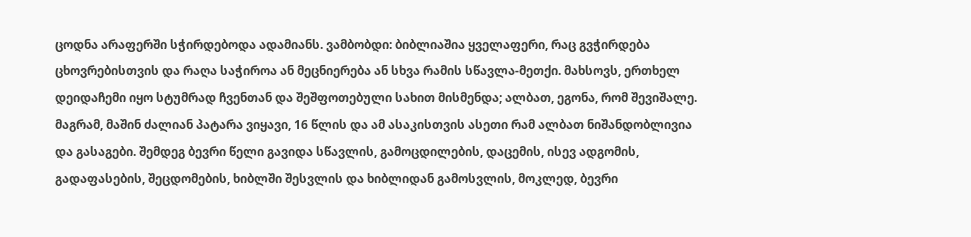ცოდნა არაფერში სჭირდებოდა ადამიანს. ვამბობდი: ბიბლიაშია ყველაფერი, რაც გვჭირდება ცხოვრებისთვის და რაღა საჭიროა ან მეცნიერება ან სხვა რამის სწავლა-მეთქი. მახსოვს, ერთხელ დეიდაჩემი იყო სტუმრად ჩვენთან და შეშფოთებული სახით მისმენდა; ალბათ, ეგონა, რომ შევიშალე. მაგრამ, მაშინ ძალიან პატარა ვიყავი, 16 წლის და ამ ასაკისთვის ასეთი რამ ალბათ ნიშანდობლივია და გასაგები. შემდეგ ბევრი წელი გავიდა სწავლის, გამოცდილების, დაცემის, ისევ ადგომის, გადაფასების, შეცდომების, ხიბლში შესვლის და ხიბლიდან გამოსვლის, მოკლედ, ბევრი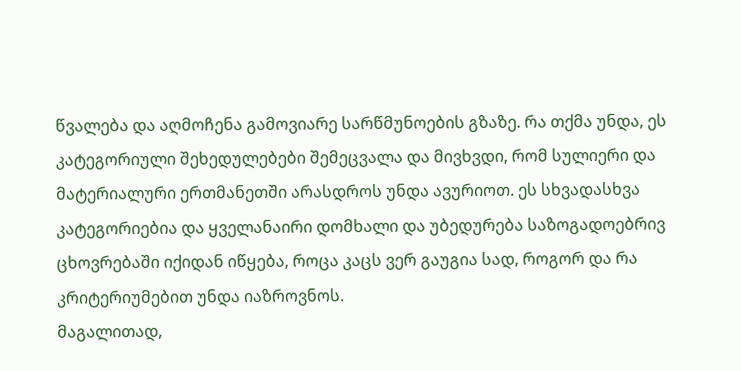წვალება და აღმოჩენა გამოვიარე სარწმუნოების გზაზე. რა თქმა უნდა, ეს კატეგორიული შეხედულებები შემეცვალა და მივხვდი, რომ სულიერი და მატერიალური ერთმანეთში არასდროს უნდა ავურიოთ. ეს სხვადასხვა კატეგორიებია და ყველანაირი დომხალი და უბედურება საზოგადოებრივ ცხოვრებაში იქიდან იწყება, როცა კაცს ვერ გაუგია სად, როგორ და რა კრიტერიუმებით უნდა იაზროვნოს.
მაგალითად,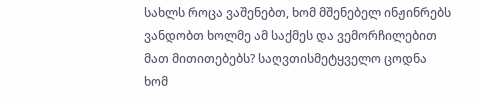სახლს როცა ვაშენებთ, ხომ მშენებელ ინჟინრებს ვანდობთ ხოლმე ამ საქმეს და ვემორჩილებით მათ მითითებებს? საღვთისმეტყველო ცოდნა ხომ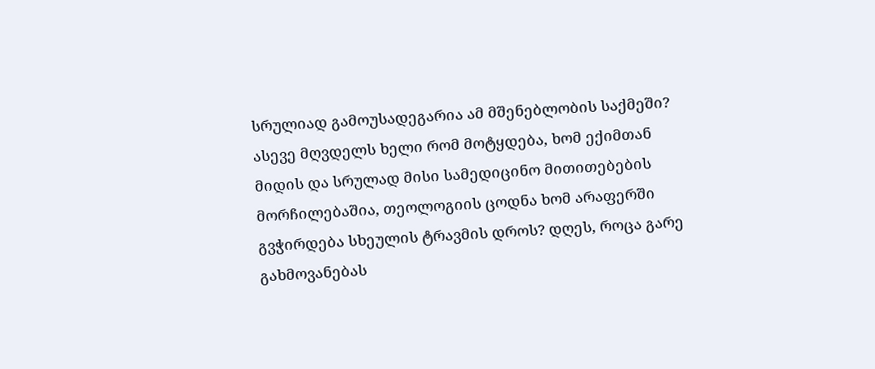სრულიად გამოუსადეგარია ამ მშენებლობის საქმეში? ასევე მღვდელს ხელი რომ მოტყდება, ხომ ექიმთან მიდის და სრულად მისი სამედიცინო მითითებების მორჩილებაშია, თეოლოგიის ცოდნა ხომ არაფერში გვჭირდება სხეულის ტრავმის დროს? დღეს, როცა გარე გახმოვანებას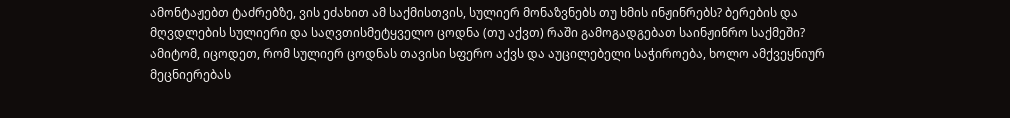ამონტაჟებთ ტაძრებზე, ვის ეძახით ამ საქმისთვის, სულიერ მონაზვნებს თუ ხმის ინჟინრებს? ბერების და მღვდლების სულიერი და საღვთისმეტყველო ცოდნა (თუ აქვთ) რაში გამოგადგებათ საინჟინრო საქმეში? ამიტომ, იცოდეთ, რომ სულიერ ცოდნას თავისი სფერო აქვს და აუცილებელი საჭიროება, ხოლო ამქვეყნიურ მეცნიერებას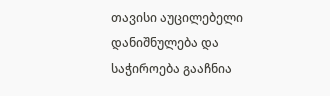თავისი აუცილებელი დანიშნულება და საჭიროება გააჩნია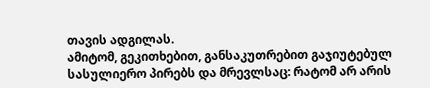თავის ადგილას.
ამიტომ, გეკითხებით, განსაკუთრებით გაჯიუტებულ სასულიერო პირებს და მრევლსაც: რატომ არ არის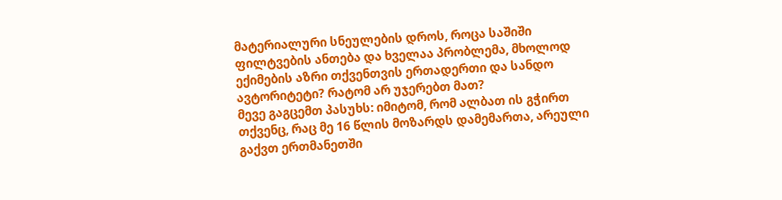მატერიალური სნეულების დროს, როცა საშიში ფილტვების ანთება და ხველაა პრობლემა, მხოლოდ ექიმების აზრი თქვენთვის ერთადერთი და სანდო ავტორიტეტი? რატომ არ უჯერებთ მათ?
მევე გაგცემთ პასუხს: იმიტომ, რომ ალბათ ის გჭირთ თქვენც, რაც მე 16 წლის მოზარდს დამემართა, არეული გაქვთ ერთმანეთში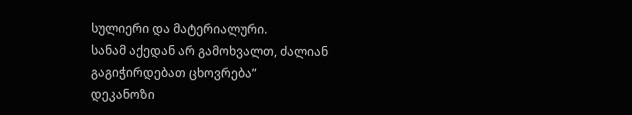სულიერი და მატერიალური.
სანამ აქედან არ გამოხვალთ, ძალიან გაგიჭირდებათ ცხოვრება”
დეკანოზი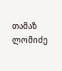თამაზ ლომიძე